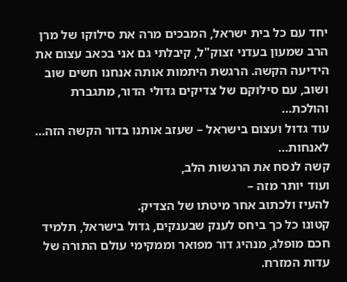יחד עם כל בית ישראל, המבכים מרה את סילוקו של מרן הרב שמעון בעדני זצוק"ל, קיבלתי גם אני בכאב עצום את הידיעה הקשה. הרגשת היתמות אותה אנחנו חשים שוב ושוב, עם סילוקם של צדיקים גדולי הדור, מתגברת והולכת…
עוד גדול ועצום בישראל – שעזב אותנו בדור הקשה הזה… לאנחות…
קשה לנסח את הרגשות הלב,
ועוד יותר מזה –
להעיז ולכתוב אחר מיטתו של הצדיק.
קטונו כל כך ביחס לענק שבענקים, גדול בישראל, תלמיד חכם מופלג, מנהיג דור מפואר וממקימי עולם התורה של עדות המזרח.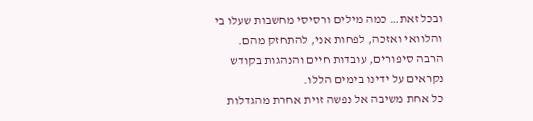ובכל זאת… כמה מילים ורסיסי מחשבות שעלו בי והלוואי ואזכה, לפחות אני, להתחזק מהם.
הרבה סיפורים, עובדות חיים והנהגות בקודש נקראים על ידינו בימים הללו.
כל אחת משיבה אל נפשה זוית אחרת מהגדלות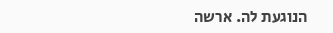הנוגעת לה. ארשה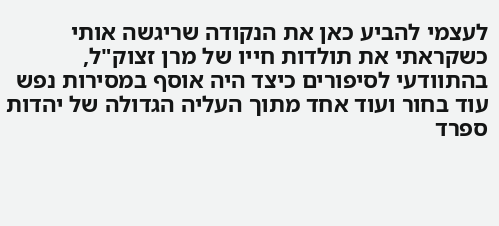לעצמי להביע כאן את הנקודה שריגשה אותי כשקראתי את תולדות חייו של מרן זצוק"ל,
בהתוודעי לסיפורים כיצד היה אוסף במסירות נפש עוד בחור ועוד אחד מתוך העליה הגדולה של יהדות ספרד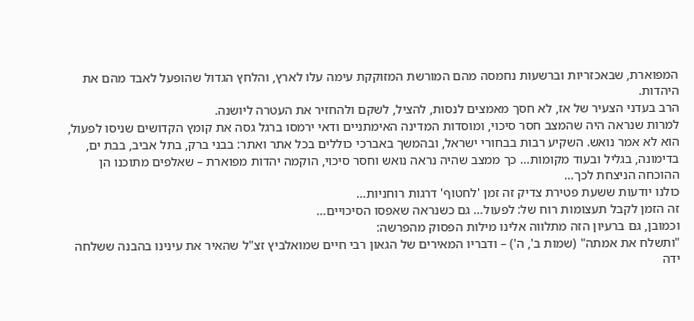המפוארת, שבאכזריות וברשעות נחמסה מהם המורשת המזוקקת עימה עלו לארץ, והלחץ הגדול שהופעל לאבד מהם את היהדות.
הרב בעדני הצעיר של אז, לא חסך מאמצים לנסות, להציל, לשקם ולהחזיר את העטרה ליושנה.
למרות שנראה היה שהמצב חסר סיכוי, ומוסדות המדינה האימתניים ודאי ירמסו ברגל גסה את קומץ הקדושים שניסו לפעול, הוא לא אמר נואש. השקיע רבות בבחורי ישראל, ובהמשך באברכי כוללים בכל אתר ואתר: בבני ברק, בתל אביב, בבת ים, בדימונה, בגליל ובעוד מקומות… כך ממצב שהיה נראה נואש וחסר סיכוי, הוקמה יהדות מפוארת – שאלפים מתוכנו הן ההוכחה הניצחת לכך…
כולנו יודעות ששעת פטירת צדיק זה זמן 'לחטוף' דרגות רוחניות…
זה הזמן לקבל תעצומות רוח של: לפעול… גם כשנראה שאפסו הסיכויים…
וכמובן, גם ברעיון הזה מתלווה אלינו מילות הפסוק מהפרשה:
"ותשלח את אמתה" (שמות ב', ה') – ודבריו המאירים של הגאון רבי חיים שמואלביץ זצ"ל שהאיר את עינינו בהבנה ששלחה ידה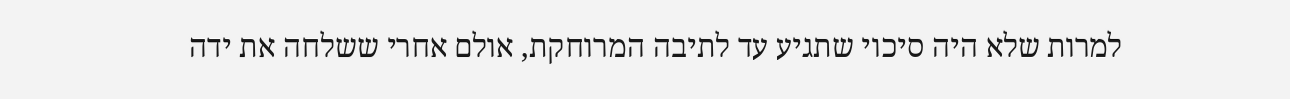למרות שלא היה סיכוי שתגיע עד לתיבה המרוחקת, אולם אחרי ששלחה את ידה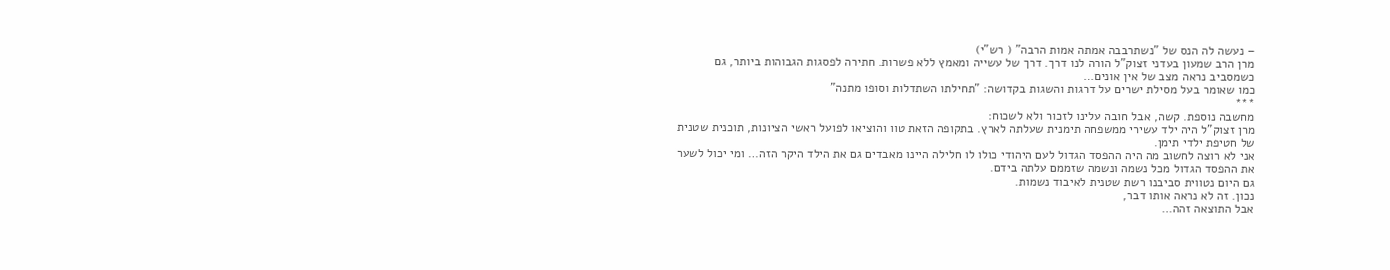– נעשה לה הנס של "נשתרבבה אמתה אמות הרבה" ( רש"י)
מרן הרב שמעון בעדני זצוק"ל הורה לנו דרך. דרך של עשייה ומאמץ ללא פשרות. חתירה לפסגות הגבוהות ביותר, גם כשמסביב נראה מצב של אין אונים…
כמו שאומר בעל מסילת ישרים על דרגות והשגות בקדושה: "תחילתו השתדלות וסופו מתנה"
***
מחשבה נוספת. קשה, אבל חובה עלינו לזכור ולא לשכוח:
מרן זצוק"ל היה ילד עשירי ממשפחה תימנית שעלתה לארץ. בתקופה הזאת טוו והוציאו לפועל ראשי הציונות, תוכנית שטנית של חטיפת ילדי תימן.
אני לא רוצה לחשוב מה היה ההפסד הגדול לעם היהודי כולו לו חלילה היינו מאבדים גם את הילד היקר הזה… ומי יכול לשער את ההפסד הגדול מכל נשמה ונשמה שזממם עלתה בידם.
גם היום נטווית סביבנו רשת שטנית לאיבוד נשמות.
נכון. זה לא נראה אותו דבר,
אבל התוצאה זהה…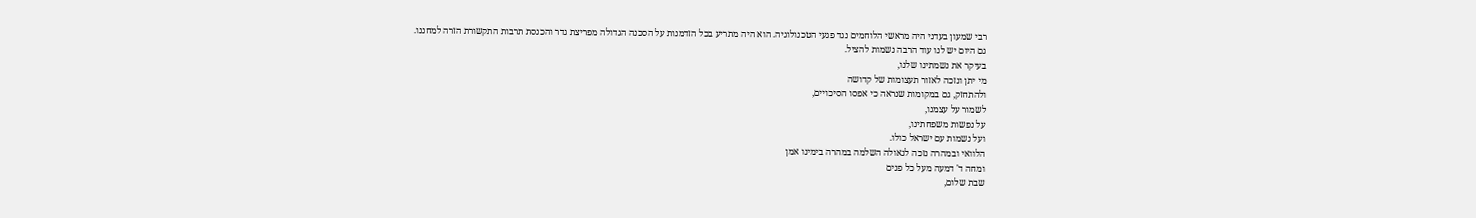רבי שמעון בעדני היה מראשי הלוחמים נגד פגעי הטכנולוגיה. הוא היה מתריע בכל הזדמנות על הסכנה הגדולה מפריצת גדר והכנסת תרבות התקשורת הזרה למחננו.
גם היום יש לנו עוד הרבה נשמות להציל.
בעיקר את נשמתינו שלנו,
מי יתן ונזכה לאזור תעצומות של קדושה
ולהתחזק, גם במקומות שנראה כי אפסו הסיכויים,
לשמור על עצמנו,
על נפשות משפחתינו,
ועל נשמות עם ישראל כולו.
הלוואי ובמהרה נזכה לגאולה השלמה במהרה בימינו אמן
ומחה ד' דמעה מעל כל פנים
שבת שלום,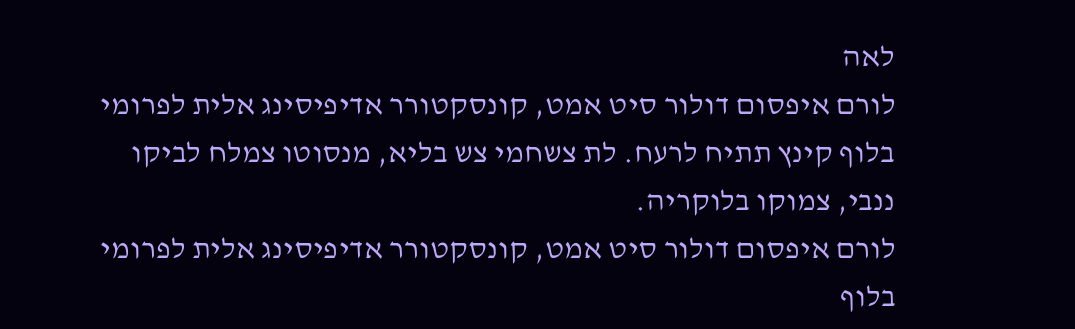לאה
לורם איפסום דולור סיט אמט, קונסקטורר אדיפיסינג אלית לפרומי בלוף קינץ תתיח לרעח. לת צשחמי צש בליא, מנסוטו צמלח לביקו ננבי, צמוקו בלוקריה.
לורם איפסום דולור סיט אמט, קונסקטורר אדיפיסינג אלית לפרומי בלוף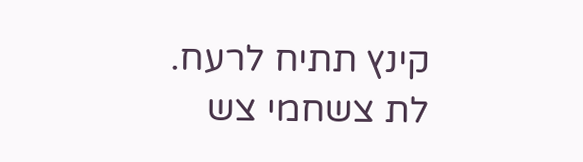קינץ תתיח לרעח.
לת צשחמי צש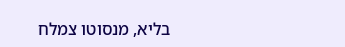בליא, מנסוטו צמלח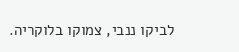לביקו ננבי, צמוקו בלוקריה.